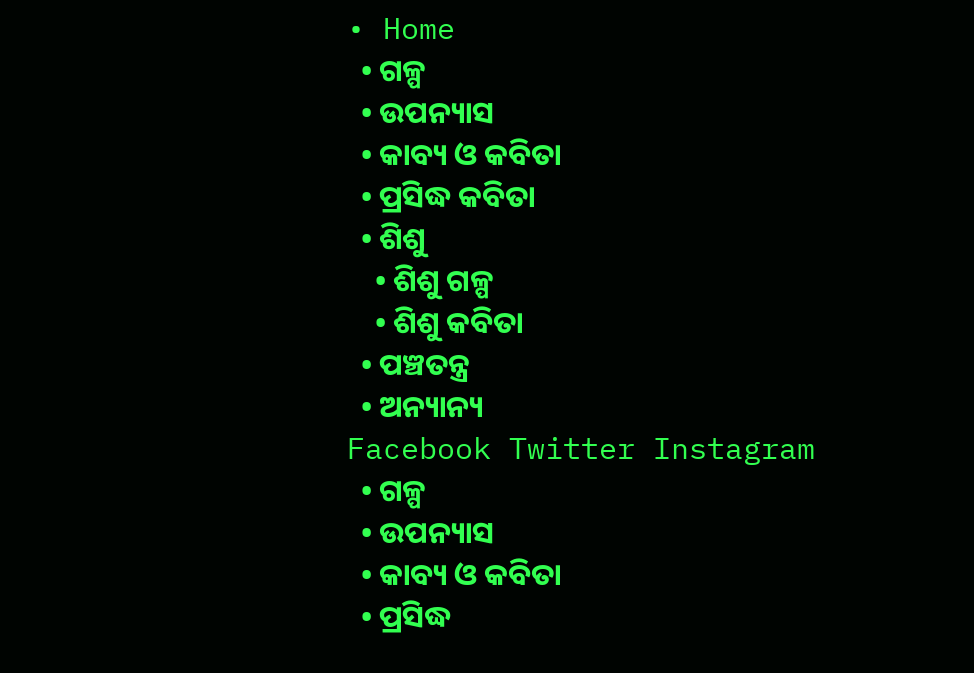• Home
  • ଗଳ୍ପ
  • ଉପନ୍ୟାସ
  • କାବ୍ୟ ଓ କବିତା
  • ପ୍ରସିଦ୍ଧ କବିତା
  • ଶିଶୁ
    • ଶିଶୁ ଗଳ୍ପ
    • ଶିଶୁ କବିତା
  • ପଞ୍ଚତନ୍ତ୍ର
  • ଅନ୍ୟାନ୍ୟ
Facebook Twitter Instagram
  • ଗଳ୍ପ
  • ଉପନ୍ୟାସ
  • କାବ୍ୟ ଓ କବିତା
  • ପ୍ରସିଦ୍ଧ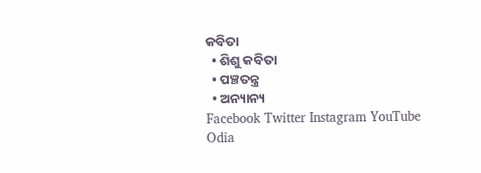କବିତା
  • ଶିଶୁ କବିତା
  • ପଞ୍ଚତନ୍ତ୍ର
  • ଅନ୍ୟାନ୍ୟ
Facebook Twitter Instagram YouTube
Odia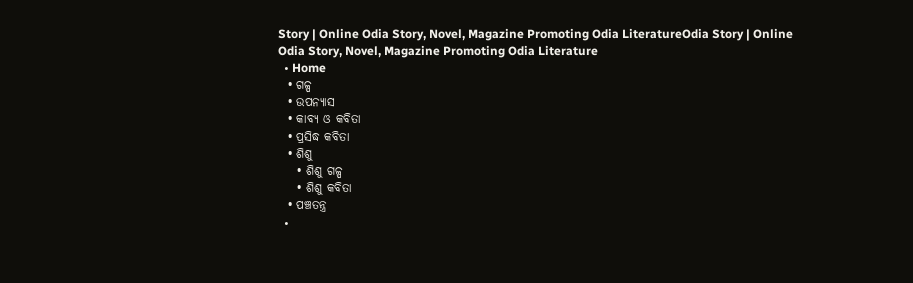Story | Online Odia Story, Novel, Magazine Promoting Odia LiteratureOdia Story | Online Odia Story, Novel, Magazine Promoting Odia Literature
  • Home
  • ଗଳ୍ପ
  • ଉପନ୍ୟାସ
  • କାବ୍ୟ ଓ କବିତା
  • ପ୍ରସିଦ୍ଧ କବିତା
  • ଶିଶୁ
    • ଶିଶୁ ଗଳ୍ପ
    • ଶିଶୁ କବିତା
  • ପଞ୍ଚତନ୍ତ୍ର
  •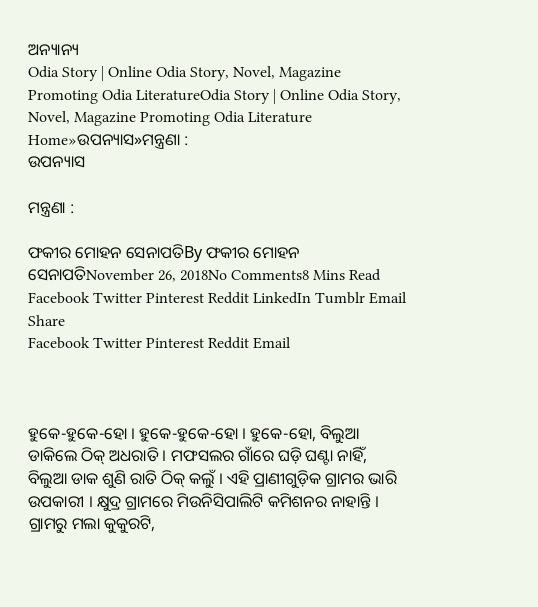ଅନ୍ୟାନ୍ୟ
Odia Story | Online Odia Story, Novel, Magazine Promoting Odia LiteratureOdia Story | Online Odia Story, Novel, Magazine Promoting Odia Literature
Home»ଉପନ୍ୟାସ»ମନ୍ତ୍ରଣା :
ଉପନ୍ୟାସ

ମନ୍ତ୍ରଣା :

ଫକୀର ମୋହନ ସେନାପତିBy ଫକୀର ମୋହନ ସେନାପତିNovember 26, 2018No Comments8 Mins Read
Facebook Twitter Pinterest Reddit LinkedIn Tumblr Email
Share
Facebook Twitter Pinterest Reddit Email



ହୁକେ-ହୁକେ-ହୋ । ହୁକେ-ହୁକେ-ହୋ । ହୁକେ-ହୋ, ବିଲୁଆ ଡାକିଲେ ଠିକ୍ ଅଧରାତି । ମଫସଲର ଗାଁରେ ଘଡ଼ି ଘଣ୍ଟା ନାହିଁ, ବିଲୁଆ ଡାକ ଶୁଣି ରାତି ଠିକ୍ କଲୁଁ । ଏହି ପ୍ରାଣୀଗୁଡ଼ିକ ଗ୍ରାମର ଭାରି ଉପକାରୀ । କ୍ଷୁଦ୍ର ଗ୍ରାମରେ ମିଉନିସିପାଲିଟି କମିଶନର ନାହାନ୍ତି । ଗ୍ରାମରୁ ମଲା କୁକୁରଟି,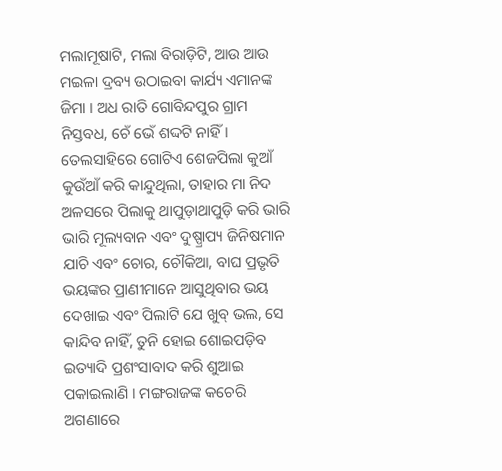ମଲାମୂଷାଟି, ମଲା ବିରାଡ଼ିଟି, ଆଉ ଆଉ ମଇଳା ଦ୍ରବ୍ୟ ଉଠାଇବା କାର୍ଯ୍ୟ ଏମାନଙ୍କ ଜିମା । ଅଧ ରାତି ଗୋବିନ୍ଦପୁର ଗ୍ରାମ ନିସ୍ତବଧ, ଚେଁ ଭେଁ ଶଦ୍ଦଟି ନାହିଁ । ତେଲସାହିରେ ଗୋଟିଏ ଶେଜପିଲା କୁଆଁ କୁଉଁଆଁ କରି କାନ୍ଦୁଥିଲା, ତାହାର ମା ନିଦ ଅଳସରେ ପିଲାକୁ ଥାପୁଡ଼ାଥାପୁଡ଼ି କରି ଭାରି ଭାରି ମୂଲ୍ୟବାନ ଏବଂ ଦୁଷ୍ପ୍ରାପ୍ୟ ଜିନିଷମାନ ଯାଚି ଏବଂ ଚୋର, ଚୌକିଆ, ବାଘ ପ୍ରଭୃତି ଭୟଙ୍କର ପ୍ରାଣୀମାନେ ଆସୁଥିବାର ଭୟ ଦେଖାଇ ଏବଂ ପିଲାଟି ଯେ ଖୁବ୍ ଭଲ, ସେ କାନ୍ଦିବ ନାହିଁ, ତୁନି ହୋଇ ଶୋଇପଡ଼ିବ ଇତ୍ୟାଦି ପ୍ରଶଂସାବାଦ କରି ଶୁଆଇ ପକାଇଲାଣି । ମଙ୍ଗରାଜଙ୍କ କଚେରି ଅଗଣାରେ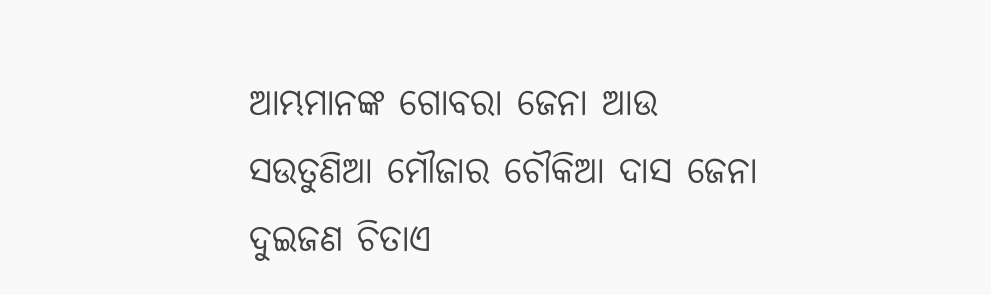ଆମ୍ଭମାନଙ୍କ ଗୋବରା ଜେନା ଆଉ ସଉତୁଣିଆ ମୌଜାର ଚୌକିଆ ଦାସ ଜେନା ଦୁଇଜଣ ଚିତାଏ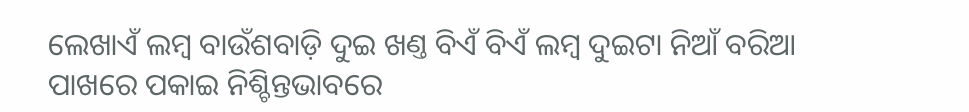ଲେଖାଏଁ ଲମ୍ବ ବାଉଁଶବାଡ଼ି ଦୁଇ ଖଣ୍ତ ବିଏଁ ବିଏଁ ଲମ୍ବ ଦୁଇଟା ନିଆଁ ବରିଆ ପାଖରେ ପକାଇ ନିଶ୍ଚିନ୍ତଭାବରେ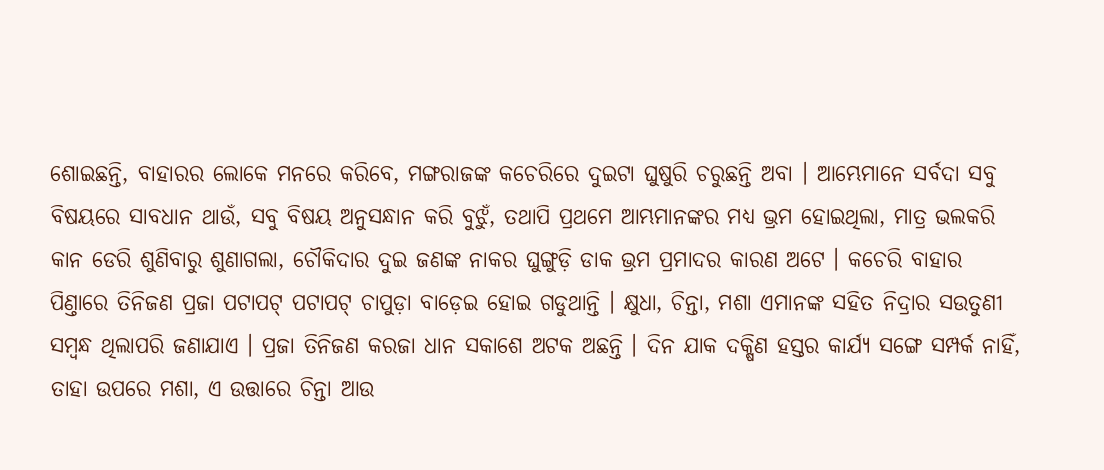ଶୋଇଛନ୍ତି, ବାହାରର ଲୋକେ ମନରେ କରିବେ, ମଙ୍ଗରାଜଙ୍କ କଚେରିରେ ଦୁଇଟା ଘୁଷୁରି ଚରୁଛନ୍ତି ଅବା । ଆମ୍ଭେମାନେ ସର୍ବଦା ସବୁ ବିଷୟରେ ସାବଧାନ ଥାଉଁ, ସବୁ ବିଷୟ ଅନୁସନ୍ଧାନ କରି ବୁଝୁଁ, ତଥାପି ପ୍ରଥମେ ଆମ୍ଭମାନଙ୍କର ମଧ୍ୟ ଭ୍ରମ ହୋଇଥିଲା, ମାତ୍ର ଭଲକରି କାନ ଡେରି ଶୁଣିବାରୁ ଶୁଣାଗଲା, ଚୌକିଦାର ଦୁଇ ଜଣଙ୍କ ନାକର ଘୁଙ୍ଗୁଡ଼ି ଡାକ ଭ୍ରମ ପ୍ରମାଦର କାରଣ ଅଟେ । କଚେରି ବାହାର ପିଣ୍ତାରେ ତିନିଜଣ ପ୍ରଜା ପଟାପଟ୍ ପଟାପଟ୍ ଚାପୁଡ଼ା ବାଡ଼େଇ ହୋଇ ଗଡୁଥାନ୍ତି । କ୍ଷୁଧା, ଚିନ୍ତା, ମଶା ଏମାନଙ୍କ ସହିତ ନିଦ୍ରାର ସଉତୁଣୀ ସମ୍ବନ୍ଧ ଥିଲାପରି ଜଣାଯାଏ । ପ୍ରଜା ତିନିଜଣ କରଜା ଧାନ ସକାଶେ ଅଟକ ଅଛନ୍ତି । ଦିନ ଯାକ ଦକ୍ଷିଣ ହସ୍ତର କାର୍ଯ୍ୟ ସଙ୍ଗେ ସମ୍ପର୍କ ନାହିଁ, ତାହା ଉପରେ ମଶା, ଏ ଉତ୍ତାରେ ଚିନ୍ତା ଆଉ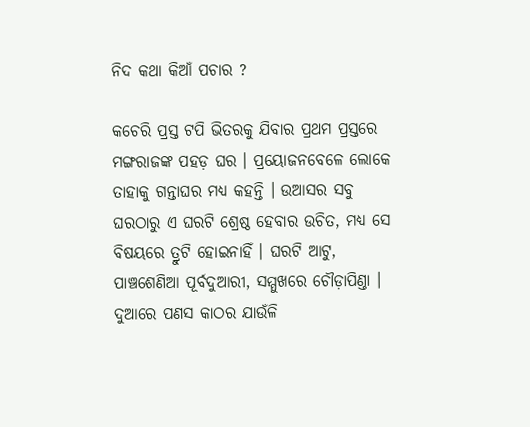ନିଦ କଥା କିଆଁ ପଚାର ?

କଚେରି ପ୍ରସ୍ତ ଟପି ଭିତରକୁ ଯିବାର ପ୍ରଥମ ପ୍ରସ୍ତରେ ମଙ୍ଗରାଜଙ୍କ ପହଡ଼ ଘର । ପ୍ରୟୋଜନବେଳେ ଲୋକେ ତାହାକୁ ଗନ୍ତାଘର ମଧ୍ୟ କହନ୍ତି । ଉଆସର ସବୁ ଘରଠାରୁ ଏ ଘରଟି ଶ୍ରେଷ୍ଠ ହେବାର ଉଚିତ, ମଧ୍ୟ ସେ ବିଷୟରେ ତ୍ରୁଟି ହୋଇନାହିଁ । ଘରଟି ଆଟୁ, ପାଞ୍ଚଶେଣିଆ ପୂର୍ବଦୁଆରୀ, ସମ୍ମୁଖରେ ଚୌଡ଼ାପିଣ୍ତା । ଦୁଆରେ ପଣସ କାଠର ଯାଉଁଳି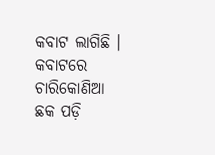କବାଟ ଲାଗିଛି । କବାଟରେ ଚାରିକୋଣିଆ ଛକ ପଡ଼ି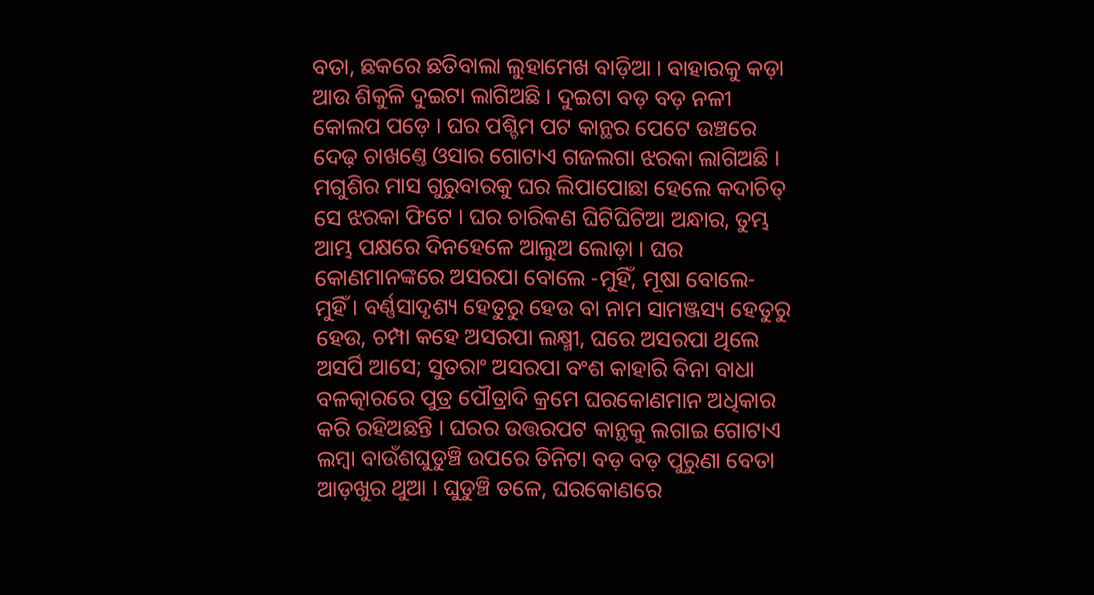ବତା, ଛକରେ ଛତିବାଲା ଲୁହାମେଖ ବାଡ଼ିଆ । ବାହାରକୁ କଡ଼ା ଆଉ ଶିକୁଳି ଦୁଇଟା ଲାଗିଅଛି । ଦୁଇଟା ବଡ଼ ବଡ଼ ନଳୀ କୋଲପ ପଡ଼େ । ଘର ପଶ୍ଚିମ ପଟ କାନ୍ଥର ପେଟେ ଉଞ୍ଚରେ ଦେଢ଼ ଚାଖଣ୍ତେ ଓସାର ଗୋଟାଏ ଗଜଲଗା ଝରକା ଲାଗିଅଛି । ମଗୁଶିର ମାସ ଗୁରୁବାରକୁ ଘର ଲିପାପୋଛା ହେଲେ କଦାଚିତ୍ ସେ ଝରକା ଫିଟେ । ଘର ଚାରିକଣ ଘିଟିଘିଟିଆ ଅନ୍ଧାର, ତୁମ୍ଭ ଆମ୍ଭ ପକ୍ଷରେ ଦିନହେଳେ ଆଲୁଅ ଲୋଡ଼ା । ଘର କୋଣମାନଙ୍କରେ ଅସରପା ବୋଲେ -ମୁହିଁ, ମୂଷା ବୋଲେ- ମୁହିଁ । ବର୍ଣ୍ଣସାଦୃଶ୍ୟ ହେତୁରୁ ହେଉ ବା ନାମ ସାମଞ୍ଜସ୍ୟ ହେତୁରୁ ହେଉ, ଚମ୍ପା କହେ ଅସରପା ଲକ୍ଷ୍ମୀ, ଘରେ ଅସରପା ଥିଲେ ଅସର୍ପି ଆସେ; ସୁତରାଂ ଅସରପା ବଂଶ କାହାରି ବିନା ବାଧା ବଳତ୍କାରରେ ପୁତ୍ର ପୌତ୍ରାଦି କ୍ରମେ ଘରକୋଣମାନ ଅଧିକାର କରି ରହିଅଛନ୍ତି । ଘରର ଉତ୍ତରପଟ କାନ୍ଥକୁ ଲଗାଇ ଗୋଟାଏ ଲମ୍ବା ବାଉଁଶଘୁଡୁଞ୍ଚି ଉପରେ ତିନିଟା ବଡ଼ ବଡ଼ ପୁରୁଣା ବେତା ଆଡ଼ଖୁର ଥୁଆ । ଘୁଡୁଞ୍ଚି ତଳେ, ଘରକୋଣରେ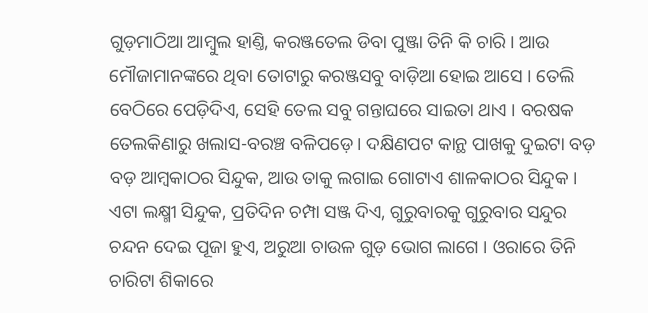ଗୁଡ଼ମାଠିଆ ଆମ୍ବୁଲ ହାଣ୍ତି, କରଞ୍ଜତେଲ ଡିବା ପୁଞ୍ଜା ତିନି କି ଚାରି । ଆଉ ମୌଜାମାନଙ୍କରେ ଥିବା ତୋଟାରୁ କରଞ୍ଜସବୁ ବାଡ଼ିଆ ହୋଇ ଆସେ । ତେଲି ବେଠିରେ ପେଡ଼ିଦିଏ, ସେହି ତେଲ ସବୁ ଗନ୍ତାଘରେ ସାଇତା ଥାଏ । ବରଷକ ତେଲକିଣାରୁ ଖଲାସ-ବରଞ୍ଚ ବଳିପଡ଼େ । ଦକ୍ଷିଣପଟ କାନ୍ଥ ପାଖକୁ ଦୁଇଟା ବଡ଼ ବଡ଼ ଆମ୍ବକାଠର ସିନ୍ଦୁକ, ଆଉ ତାକୁ ଲଗାଇ ଗୋଟାଏ ଶାଳକାଠର ସିନ୍ଦୁକ । ଏଟା ଲକ୍ଷ୍ମୀ ସିନ୍ଦୁକ, ପ୍ରତିଦିନ ଚମ୍ପା ସଞ୍ଜ ଦିଏ, ଗୁରୁବାରକୁ ଗୁରୁବାର ସନ୍ଦୁର ଚନ୍ଦନ ଦେଇ ପୂଜା ହୁଏ, ଅରୁଆ ଚାଉଳ ଗୁଡ଼ ଭୋଗ ଲାଗେ । ଓରାରେ ତିନି ଚାରିଟା ଶିକାରେ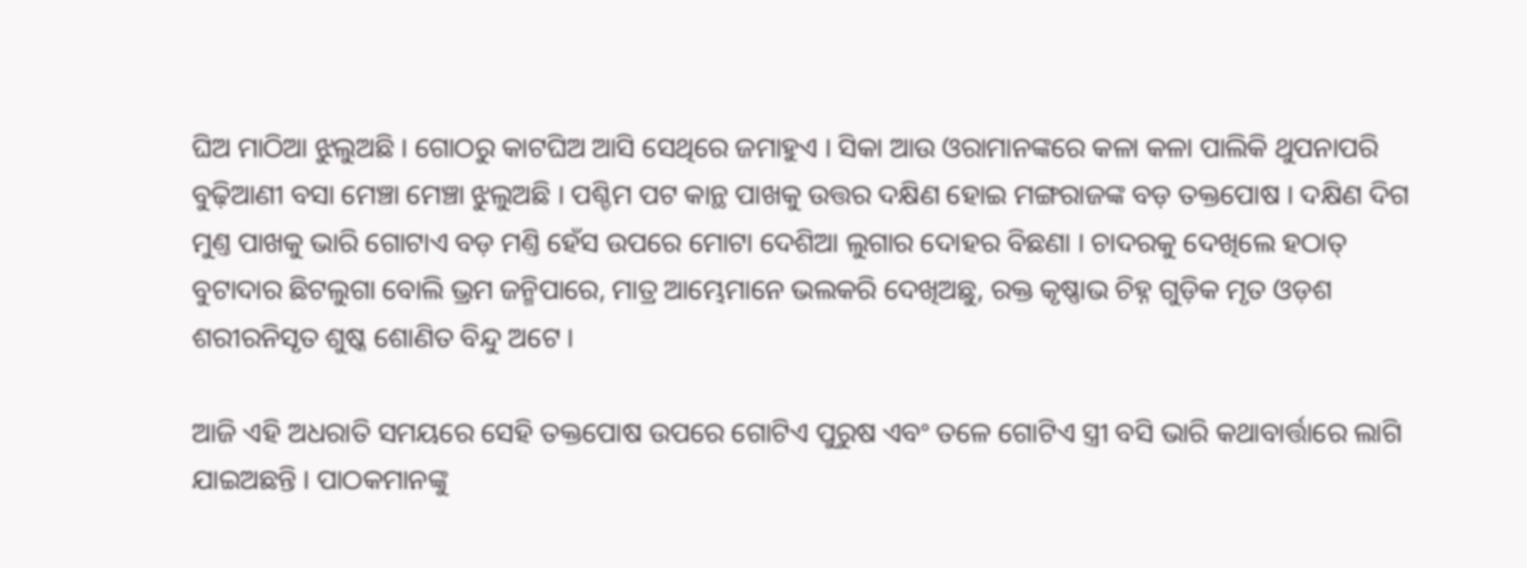ଘିଅ ମାଠିଆ ଝୁଲୁଅଛି । ଗୋଠରୁ କାଟଘିଅ ଆସି ସେଥିରେ ଜମାହୁଏ । ସିକା ଆଉ ଓରାମାନଙ୍କରେ କଳା କଳା ପାଲିକି ଥୁପନାପରି ବୁଢ଼ିଆଣୀ ବସା ମେଞ୍ଚା ମେଞ୍ଚା ଝୁଲୁଅଛି । ପଶ୍ଚିମ ପଟ କାନ୍ଥ ପାଖକୁ ଉତ୍ତର ଦକ୍ଷିଣ ହୋଇ ମଙ୍ଗରାଜଙ୍କ ବଡ଼ ତକ୍ତପୋଷ । ଦକ୍ଷିଣ ଦିଗ ମୁଣ୍ତ ପାଖକୁ ଭାରି ଗୋଟାଏ ବଡ଼ ମଣ୍ତି ହେଁସ ଉପରେ ମୋଟା ଦେଶିଆ ଲୁଗାର ଦୋହର ବିଛଣା । ଚାଦରକୁ ଦେଖିଲେ ହଠାତ୍ ବୁଟାଦାର ଛିଟଲୁଗା ବୋଲି ଭ୍ରମ ଜନ୍ମିପାରେ, ମାତ୍ର ଆମ୍ଭେମାନେ ଭଲକରି ଦେଖିଅଛୁ, ରକ୍ତ କୃଷ୍ଣାଭ ଚିହ୍ନ ଗୁଡ଼ିକ ମୃତ ଓଡ଼ଶ ଶରୀରନିସୃତ ଶୁଷ୍କ ଶୋଣିତ ବିନ୍ଦୁ ଅଟେ ।

ଆଜି ଏହି ଅଧରାତି ସମୟରେ ସେହି ତକ୍ତପୋଷ ଉପରେ ଗୋଟିଏ ପୁରୁଷ ଏବଂ ତଳେ ଗୋଟିଏ ସ୍ତ୍ରୀ ବସି ଭାରି କଥାବାର୍ତ୍ତାରେ ଲାଗି ଯାଇଅଛନ୍ତି । ପାଠକମାନଙ୍କୁ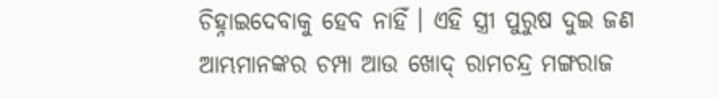ଚିହ୍ନାଇଦେବାକୁ ହେବ ନାହିଁ । ଏହି ସ୍ତ୍ରୀ ପୁରୁଷ ଦୁଇ ଜଣ ଆମ୍ଭମାନଙ୍କର ଚମ୍ପା ଆଉ ଖୋଦ୍ ରାମଚନ୍ଦ୍ର ମଙ୍ଗରାଜ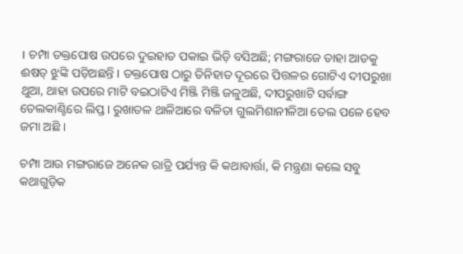। ଚମ୍ପା ତକ୍ତପୋଷ ଉପରେ ଦୁଇହାତ ପକାଇ ଭିଡ଼ି ବସିଅଛି; ମଙ୍ଗରାଜେ ତାହା ଆଡକୁ ଈଷତ୍ ଝୁଙ୍କି ପଡ଼ିଅଛନ୍ତି । ତକ୍ତପୋଷ ଠାରୁ ତିନିହାତ ଦୂରରେ ପିତ୍ତଳର ଗୋଟିଏ ଦୀପରୁଖା ଥୁଆ, ଥାହା ଉପରେ ମାଟି ବଇଠାଟିଏ ମିଞ୍ଜି ମିଞ୍ଜି ଜଳୁଅଛି, ଦୀପରୁଖାଟି ସର୍ବାଙ୍ଗ ତେଲକାଣ୍ଟିରେ ଲିପ୍ତ । ରୁଖାତଳ ଥାଳିଆରେ ବଳିତା ଗୁଲମିଶାନୀଳିଆ ତେଲ ପଳେ ହେବ ଜମା ଅଛି ।

ଚମ୍ପା ଆଉ ମଙ୍ଗରାଜେ ଅନେକ ରାତ୍ରି ପର୍ଯ୍ୟନ୍ତ କି କଥାବାର୍ତ୍ତା, କି ମନ୍ତ୍ରଣା କଲେ ସବୁ କଥାଗୁଡ଼ିକ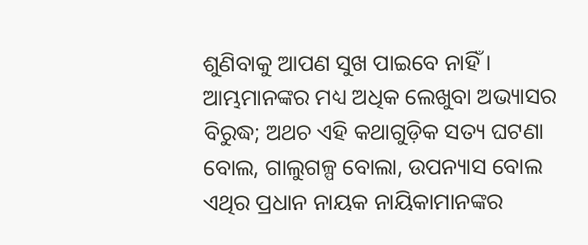ଶୁଣିବାକୁ ଆପଣ ସୁଖ ପାଇବେ ନାହିଁ । ଆମ୍ଭମାନଙ୍କର ମଧ୍ୟ ଅଧିକ ଲେଖୁବା ଅଭ୍ୟାସର ବିରୁଦ୍ଧ; ଅଥଚ ଏହି କଥାଗୁଡ଼ିକ ସତ୍ୟ ଘଟଣା ବୋଲ, ଗାଲୁଗଳ୍ପ ବୋଲା, ଉପନ୍ୟାସ ବୋଲ ଏଥିର ପ୍ରଧାନ ନାୟକ ନାୟିକାମାନଙ୍କର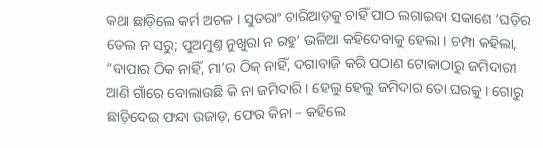କଥା ଛାଡ଼ିଲେ କର୍ମ ଅଚଳ । ସୁତରାଂ ଚାରିଆଡ଼କୁ ଚାହିଁ ପାଠ ଲଗାଇବା ସକାଶେ ‘ଘଡ଼ିର ତେଲ ନ ସରୁ; ପୁଅମୁଣ୍ତ ନୁଖୁରା ନ ରହୁ’ ଭଳିଆ କହିଦେବାକୁ ହେଲା । ଚମ୍ପା କହିଲା, “ବାପାର ଠିକ ନାହିଁ, ମା’ର ଠିକ୍ ନାହିଁ, ଦଗାବାଜି କରି ପଠାଣ ଟୋକାଠାରୁ ଜମିଦାରୀ ଆଣି ଗାଁରେ ବୋଲାଉଛି କି ନା ଜମିଦାରି । ହେଲୁ ହେଲୁ ଜମିଦାର ତୋ ଘରକୁ । ଗୋରୁ ଛାଡ଼ିଦେଇ ଫନ୍ଦା ଉଜାଡ଼, ଫେର କିନା – କହିଲେ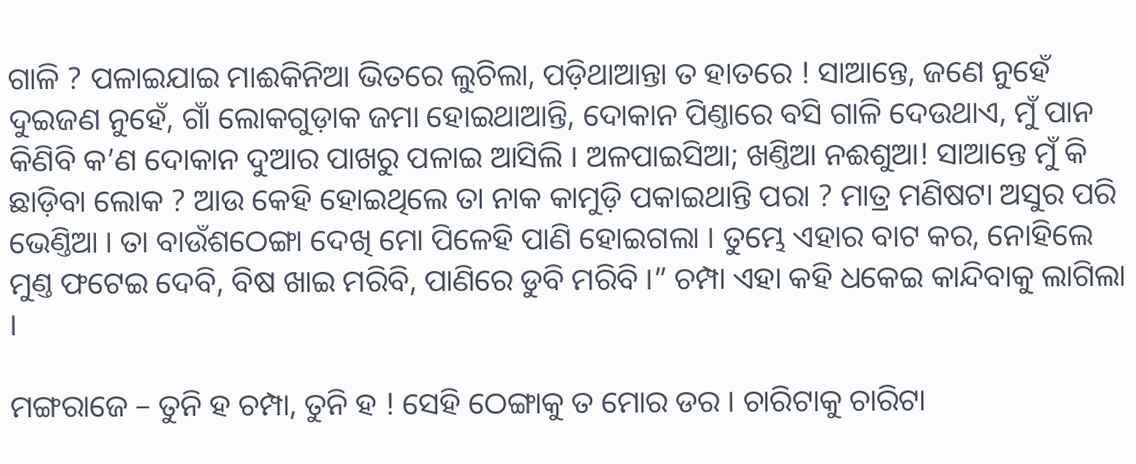ଗାଳି ? ପଳାଇଯାଇ ମାଈକିନିଆ ଭିତରେ ଲୁଚିଲା, ପଡ଼ିଥାଆନ୍ତା ତ ହାତରେ ! ସାଆନ୍ତେ, ଜଣେ ନୁହେଁ ଦୁଇଜଣ ନୁହେଁ, ଗାଁ ଲୋକଗୁଡ଼ାକ ଜମା ହୋଇଥାଆନ୍ତି, ଦୋକାନ ପିଣ୍ତାରେ ବସି ଗାଳି ଦେଉଥାଏ, ମୁଁ ପାନ କିଣିବି କ’ଣ ଦୋକାନ ଦୁଆର ପାଖରୁ ପଳାଇ ଆସିଲି । ଅଳପାଇସିଆ; ଖଣ୍ତିଆ ନଈଶୁଆ! ସାଆନ୍ତେ ମୁଁ କି ଛାଡ଼ିବା ଲୋକ ? ଆଉ କେହି ହୋଇଥିଲେ ତା ନାକ କାମୁଡ଼ି ପକାଇଥାନ୍ତି ପରା ? ମାତ୍ର ମଣିଷଟା ଅସୁର ପରି ଭେଣ୍ତିଆ । ତା ବାଉଁଶଠେଙ୍ଗା ଦେଖି ମୋ ପିଳେହି ପାଣି ହୋଇଗଲା । ତୁମ୍ଭେ ଏହାର ବାଟ କର, ନୋହିଲେ ମୁଣ୍ତ ଫଟେଇ ଦେବି, ବିଷ ଖାଇ ମରିବି, ପାଣିରେ ଡୁବି ମରିବି ।” ଚମ୍ପା ଏହା କହି ଧକେଇ କାନ୍ଦିବାକୁ ଲାଗିଲା ।

ମଙ୍ଗରାଜେ – ତୁନି ହ ଚମ୍ପା, ତୁନି ହ ! ସେହି ଠେଙ୍ଗାକୁ ତ ମୋର ଡର । ଚାରିଟାକୁ ଚାରିଟା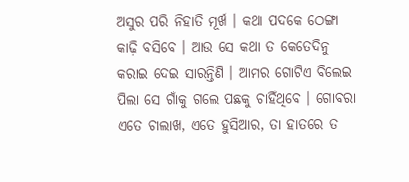ଅସୁର ପରି ନିହାତି ମୂର୍ଖ । କଥା ପଦକେ ଠେଙ୍ଗା କାଢ଼ି ବସିବେ । ଆଉ ସେ କଥା ତ କେତେଦିନୁ କରାଇ ଦେଇ ସାରନ୍ତିଣି । ଆମର ଗୋଟିଏ ବିଲେଇ ପିଲା ସେ ଗାଁକୁ ଗଲେ ପଛକୁ ଚାହିଁଥିବେ । ଗୋବରା ଏତେ ଚାଲାଖ, ଏତେ ହୁସିଆର, ତା ହାତରେ ତ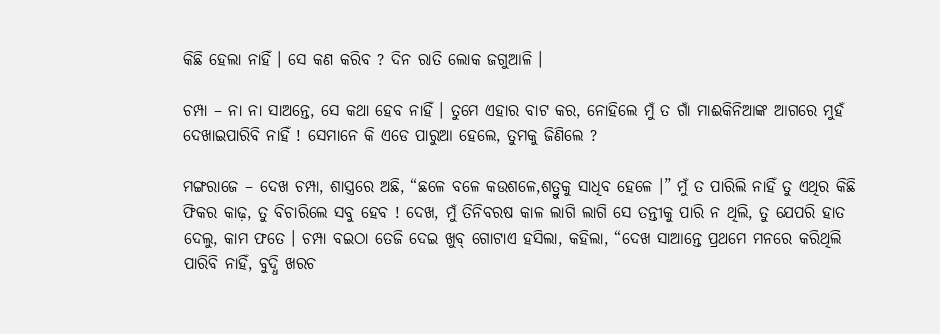କିଛି ହେଲା ନାହିଁ । ସେ କଣ କରିବ ? ଦିନ ରାତି ଲୋକ ଜଗୁଆଳି ।

ଚମ୍ପା – ନା ନା ସାଅନ୍ତେ, ସେ କଥା ହେବ ନାହିଁ । ତୁମେ ଏହାର ବାଟ କର, ନୋହିଲେ ମୁଁ ତ ଗାଁ ମାଈକିନିଆଙ୍କ ଆଗରେ ମୁହଁ ଦେଖାଇପାରିବି ନାହିଁ ! ସେମାନେ କି ଏଡେ ପାରୁଆ ହେଲେ, ତୁମକୁ ଜିଣିଲେ ?

ମଙ୍ଗରାଜେ – ଦେଖ ଚମ୍ପା, ଶାସ୍ତ୍ରରେ ଅଛି, “ଛଳେ ବଳେ କଉଶଳେ,ଶତ୍ରୁକୁ ସାଧିବ ହେଳେ ।” ମୁଁ ତ ପାରିଲି ନାହିଁ ତୁ ଏଥିର କିଛି ଫିକର କାଢ଼, ତୁ ବିଚାରିଲେ ସବୁ ହେବ ! ଦେଖ, ମୁଁ ତିନିବରଷ କାଳ ଲାଗି ଲାଗି ସେ ତନ୍ତୀକୁ ପାରି ନ ଥିଲି, ତୁ ଯେପରି ହାତ ଦେଲୁ, କାମ ଫତେ । ଚମ୍ପା ବଇଠା ତେଜି ଦେଇ ଖୁବ୍ ଗୋଟାଏ ହସିଲା, କହିଲା, “ଦେଖ ସାଆନ୍ତେ ପ୍ରଥମେ ମନରେ କରିଥିଲି ପାରିବି ନାହିଁ, ବୁଦ୍ଧି ଖରଚ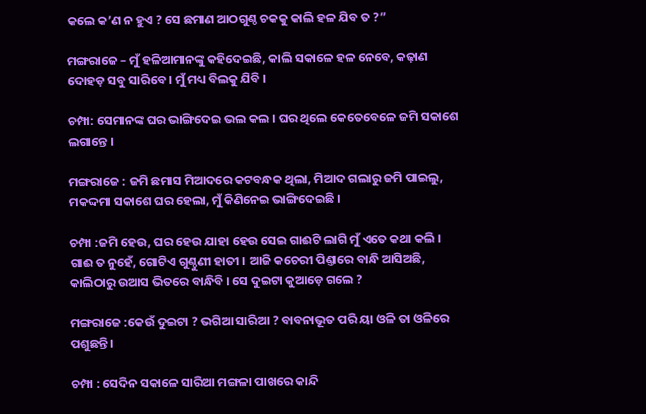କଲେ କ’ଣ ନ ହୁଏ ? ସେ ଛମାଣ ଆଠଗୁଣ୍ଠ ଚକକୁ କାଲି ହଳ ଯିବ ତ ?”

ମଙ୍ଗରାଜେ – ମୁଁ ହଳିଆମାନଙ୍କୁ କହିଦେଇଛି, କାଲି ସକାଳେ ହଳ ନେବେ, କଢ଼ାଣ ଦୋହଡ଼ ସବୁ ସାରିବେ । ମୁଁ ମଧ୍ୟ ବିଲକୁ ଯିବି ।

ଚମ୍ପା: ସେମାନଙ୍କ ଘର ଭାଙ୍ଗିଦେଇ ଭଲ କଲ । ଘର ଥିଲେ କେତେବେଳେ ଜମି ସକାଶେ ଲଗାନ୍ତେ ।

ମଙ୍ଗରାଜେ : ଜମି ଛମାସ ମିଆଦରେ କଟବନ୍ଧକ ଥିଲା, ମିଆଦ ଗଲାରୁ ଜମି ପାଇଲୁ, ମକଦ୍ଦମା ସକାଶେ ଘର ହେଲା, ମୁଁ କିଣିନେଇ ଭାଙ୍ଗିଦେଇଛି ।

ଚମ୍ପା :ଜମି ହେଉ, ଘର ହେଉ ଯାହା ହେଉ ସେଇ ଗାଈଟି ଲାଗି ମୁଁ ଏତେ କଥା କଲି । ଗାଈ ତ ନୁହେଁ, ଗୋଟିଏ ଗୁଣ୍ଠୁଣୀ ହାତୀ । ଆଜି କଚେରୀ ପିଣ୍ତାରେ ବାନ୍ଧି ଆସିଅଛି, କାଲିଠାରୁ ଉଆସ ଭିତରେ ବାନ୍ଧିବି । ସେ ଦୁଇଟା କୁଆଡ଼େ ଗଲେ ?

ମଙ୍ଗରାଜେ :କେଉଁ ଦୁଇଟା ? ଭଗିଆ ସାରିଆ ? ବାବନାଭୂତ ପରି ୟା ଓଳି ତା ଓଳିରେ ପଶୁଛନ୍ତି ।

ଚମ୍ପା : ସେଦିନ ସକାଳେ ସାରିଆ ମଙ୍ଗଳା ପାଖରେ କାନ୍ଦି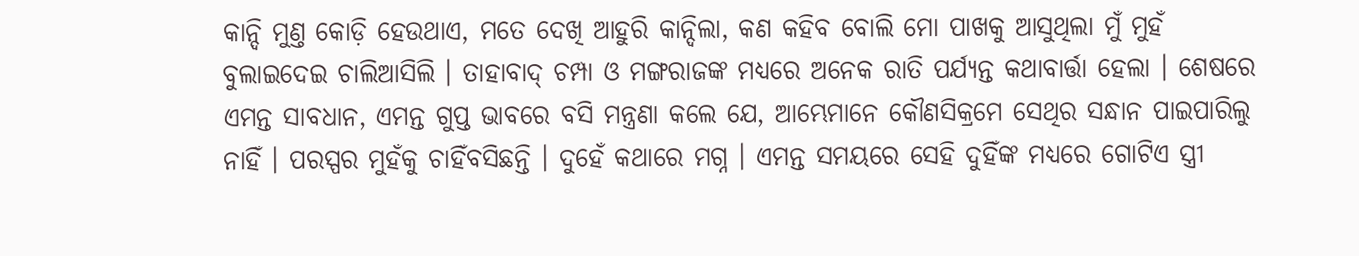କାନ୍ଦି ମୁଣ୍ତ କୋଡ଼ି ହେଉଥାଏ, ମତେ ଦେଖି ଆହୁରି କାନ୍ଦିଲା, କଣ କହିବ ବୋଲି ମୋ ପାଖକୁ ଆସୁଥିଲା ମୁଁ ମୁହଁ ବୁଲାଇଦେଇ ଚାଲିଆସିଲି । ତାହାବାଦ୍ ଚମ୍ପା ଓ ମଙ୍ଗରାଜଙ୍କ ମଧ୍ୟରେ ଅନେକ ରାତି ପର୍ଯ୍ୟନ୍ତ କଥାବାର୍ତ୍ତା ହେଲା । ଶେଷରେ ଏମନ୍ତ ସାବଧାନ, ଏମନ୍ତ ଗୁପ୍ତ ଭାବରେ ବସି ମନ୍ତ୍ରଣା କଲେ ଯେ, ଆମ୍ଭେମାନେ କୌଣସିକ୍ରମେ ସେଥିର ସନ୍ଧାନ ପାଇପାରିଲୁ ନାହିଁ । ପରସ୍ପର ମୁହଁକୁ ଚାହିଁବସିଛନ୍ତି । ଦୁହେଁ କଥାରେ ମଗ୍ନ । ଏମନ୍ତ ସମୟରେ ସେହି ଦୁହିଁଙ୍କ ମଧ୍ୟରେ ଗୋଟିଏ ସ୍ତ୍ରୀ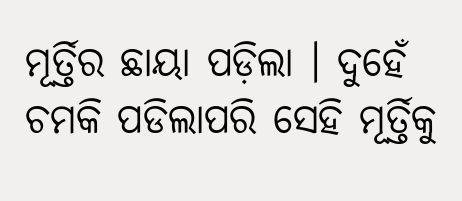ମୂର୍ତ୍ତିର ଛାୟା ପଡ଼ିଲା । ଦୁହେଁ ଚମକି ପଡିଲାପରି ସେହି ମୂର୍ତ୍ତିକୁ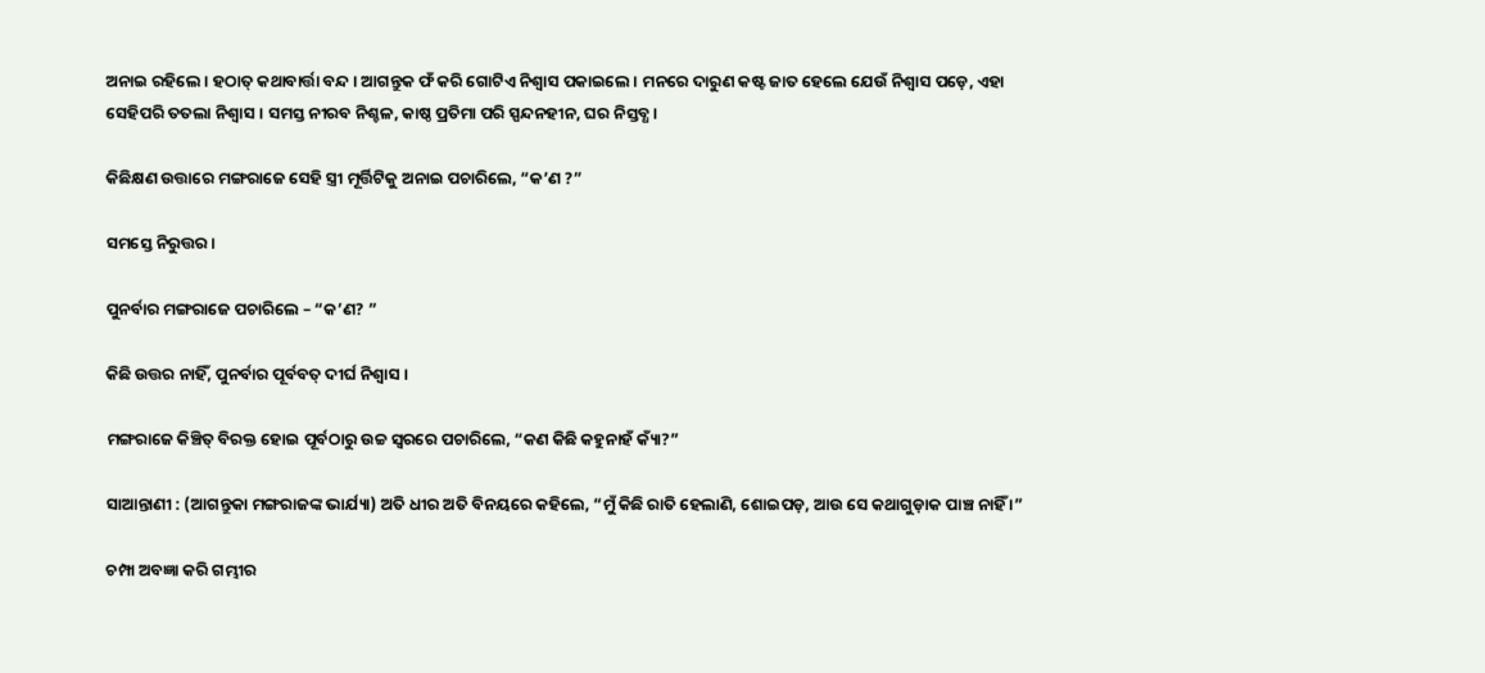ଅନାଇ ରହିଲେ । ହଠାତ୍ କଥାବାର୍ତ୍ତା ବନ୍ଦ । ଆଗନ୍ତୁକ ଫଁ କରି ଗୋଟିଏ ନିଶ୍ୱାସ ପକାଇଲେ । ମନରେ ଦାରୁଣ କଷ୍ଟ ଜାତ ହେଲେ ଯେଉଁ ନିଶ୍ୱାସ ପଡ଼େ, ଏହା ସେହିପରି ତତଲା ନିଶ୍ୱାସ । ସମସ୍ତ ନୀରବ ନିଶ୍ଚଳ, କାଷ୍ଠ ପ୍ରତିମା ପରି ସ୍ପନ୍ଦନହୀନ, ଘର ନିସ୍ତବ୍ଧ ।

କିଛିକ୍ଷଣ ଉତ୍ତାରେ ମଙ୍ଗରାଜେ ସେହି ସ୍ତ୍ରୀ ମୂର୍ତ୍ତିଟିକୁ ଅନାଇ ପଚାରିଲେ, “କ’ଣ ?”

ସମସ୍ତେ ନିରୁତ୍ତର ।

ପୁନର୍ବାର ମଙ୍ଗରାଜେ ପଚାରିଲେ – “କ’ଣ? ”

କିଛି ଉତ୍ତର ନାହିଁ, ପୁନର୍ବାର ପୂର୍ବବତ୍ ଦୀର୍ଘ ନିଶ୍ୱାସ ।

ମଙ୍ଗରାଜେ କିଞ୍ଚିତ୍ ବିରକ୍ତ ହୋଇ ପୂର୍ବଠାରୁ ଉଚ୍ଚ ସ୍ୱରରେ ପଚାରିଲେ, “କଣ କିଛି କହୁନାହଁ କ୍ୟାଁ?”

ସାଆନ୍ତାଣୀ : (ଆଗନ୍ତୁକା ମଙ୍ଗରାଜଙ୍କ ଭାର୍ଯ୍ୟା) ଅତି ଧୀର ଅତି ବିନୟରେ କହିଲେ, “ମୁଁ କିଛି ରାତି ହେଲାଣି, ଶୋଇପଡ଼, ଆଉ ସେ କଥାଗୁଡ଼ାକ ପାଞ୍ଚ ନାହିଁ ।”

ଚମ୍ପା ଅବଜ୍ଞା କରି ଗମ୍ଭୀର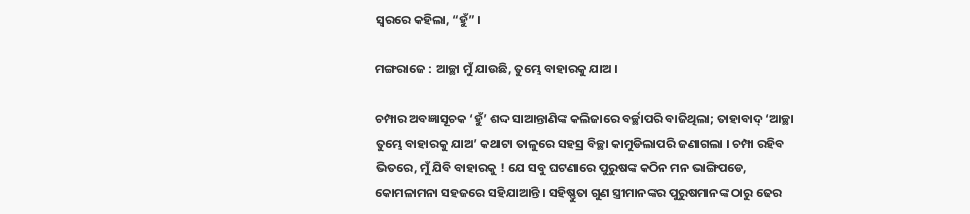ସ୍ୱରରେ କହିଲା, “ହୁଁ” ।

ମଙ୍ଗରାଜେ : ଆଚ୍ଛା ମୁଁ ଯାଉଛି, ତୁମ୍ଭେ ବାହାରକୁ ଯାଅ ।

ଚମ୍ପାର ଅବଜ୍ଞାସୂଚକ ‘ହୁଁ’ ଶଦ୍ଦ ସାଆନ୍ତାଣିଙ୍କ କଲିଜାରେ ବର୍ଚ୍ଛାପରି ବାଜିଥିଲା; ତାହାବାଦ୍ ‘ଆଚ୍ଛା ତୁମ୍ଭେ ବାହାରକୁ ଯାଅ’ କଥାଟା ତାଳୁରେ ସହସ୍ର ବିଚ୍ଛା କାମୁଡିଲାପରି ଜଣାଗଲା । ଚମ୍ପା ରହିବ ଭିତରେ, ମୁଁ ଯିବି ବାହାରକୁ ! ଯେ ସବୁ ଘଟଣାରେ ପୁରୁଷଙ୍କ କଠିନ ମନ ଭାଙ୍ଗିପଡେ, କୋମଳାମନା ସହଜରେ ସହିଯାଆନ୍ତି । ସହିଷ୍ଣୁତା ଗୁଣ ସ୍ତ୍ରୀମାନଙ୍କର ପୁରୁଷମାନଙ୍କ ଠାରୁ ଢେର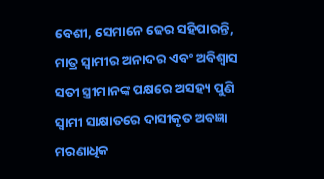ବେଶୀ, ସେମାନେ ଢେର ସହିପାରନ୍ତି, ମାତ୍ର ସ୍ୱାମୀର ଅନାଦର ଏବଂ ଅବିଶ୍ୱାସ ସତୀ ସ୍ତ୍ରୀମାନଙ୍କ ପକ୍ଷରେ ଅସହ୍ୟ ପୁଣି ସ୍ୱାମୀ ସାକ୍ଷାତରେ ଦାସୀକୃତ ଅବଜ୍ଞା ମରଣାଧିକ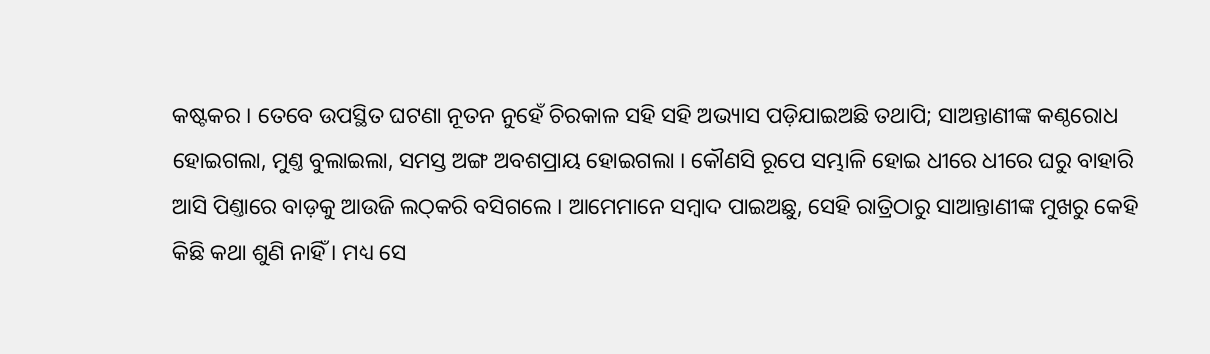କଷ୍ଟକର । ତେବେ ଉପସ୍ଥିତ ଘଟଣା ନୂତନ ନୁହେଁ ଚିରକାଳ ସହି ସହି ଅଭ୍ୟାସ ପଡ଼ିଯାଇଅଛି ତଥାପି; ସାଅନ୍ତାଣୀଙ୍କ କଣ୍ଠରୋଧ ହୋଇଗଲା, ମୁଣ୍ତ ବୁଲାଇଲା, ସମସ୍ତ ଅଙ୍ଗ ଅବଶପ୍ରାୟ ହୋଇଗଲା । କୌଣସି ରୂପେ ସମ୍ଭାଳି ହୋଇ ଧୀରେ ଧୀରେ ଘରୁ ବାହାରି ଆସି ପିଣ୍ତାରେ ବାଡ଼କୁ ଆଉଜି ଲଠ୍‌କରି ବସିଗଲେ । ଆମେମାନେ ସମ୍ବାଦ ପାଇଅଛୁ, ସେହି ରାତ୍ରିଠାରୁ ସାଆନ୍ତାଣୀଙ୍କ ମୁଖରୁ କେହି କିଛି କଥା ଶୁଣି ନାହିଁ । ମଧ୍ୟ ସେ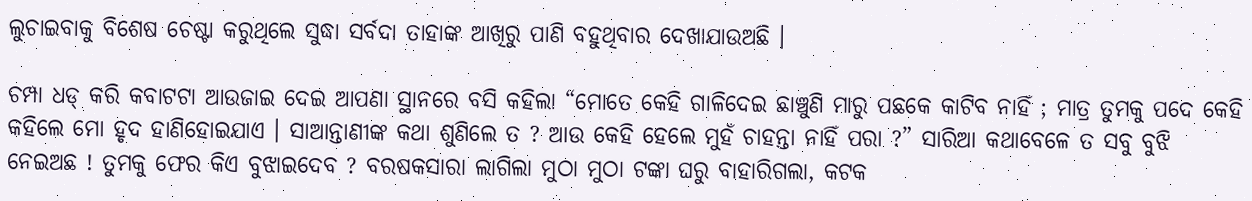ଲୁଚାଇବାକୁ ବିଶେଷ ଚେଷ୍ଟା କରୁଥିଲେ ସୁଦ୍ଧା ସର୍ବଦା ତାହାଙ୍କ ଆଖିରୁ ପାଣି ବହୁଥିବାର ଦେଖାଯାଉଅଛି ।

ଚମ୍ପା ଧଡ୍ କରି କବାଟଟା ଆଉଜାଇ ଦେଇ ଆପଣା ସ୍ଥାନରେ ବସି କହିଲା “ମୋତେ କେହି ଗାଳିଦେଇ ଛାଞ୍ଚୁଣି ମାରୁ ପଛକେ କାଟିବ ନାହିଁ ; ମାତ୍ର ତୁମକୁ ପଦେ କେହି କହିଲେ ମୋ ହୃଦ ହାଣିହୋଇଯାଏ । ସାଆନ୍ତାଣୀଙ୍କ କଥା ଶୁଣିଲେ ତ ? ଆଉ କେହି ହେଲେ ମୁହଁ ଚାହନ୍ତା ନାହିଁ ପରା ?” ସାରିଆ କଥାବେଳେ ତ ସବୁ ବୁଝି ନେଇଅଛ ! ତୁମକୁ ଫେର କିଏ ବୁଝାଇଦେବ ? ବରଷକସାରା ଲାଗିଲା ମୁଠା ମୁଠା ଟଙ୍କା ଘରୁ ବାହାରିଗଲା, କଟକ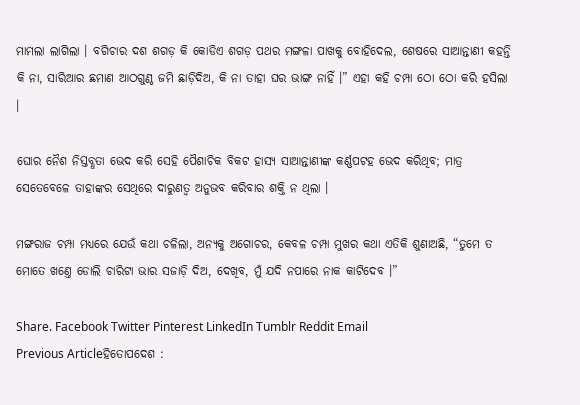ମାମଲା ଲାଗିଲା । ବଗିଚାର ଦଶ ଶଗଡ଼ କି କୋଡିଏ ଶଗଡ଼ ପଥର ମଙ୍ଗଳା ପାଖକୁ ବୋହିଦେଲ, ଶେଷରେ ସାଆନ୍ତାଣୀ କହନ୍ତି କି ନା, ସାରିଆର ଛମାଣ ଆଠଗୁଣ୍ଠ ଜମି ଛାଡ଼ିଦିଅ, କି ନା ତାହା ଘର ଭାଙ୍ଗ ନାହିଁ ।” ଏହା କହି ଚମ୍ପା ଠୋ ଠୋ କରି ହସିଲା ।

ଘୋର ନୈଶ ନିସ୍ତବ୍ଧତା ଭେଦ କରି ସେହି ପୈଶାଚିକ ବିକଟ ହାସ୍ୟ ସାଆନ୍ତାଣୀଙ୍କ କର୍ଣ୍ଣପଟହ ଭେଦ କରିଥିବ; ମାତ୍ର ସେତେବେଳେ ତାହାଙ୍କର ସେଥିରେ ଦାରୁଣତ୍ୱ ଅନୁଭବ କରିବାର ଶକ୍ତି ନ ଥିଲା ।

ମଙ୍ଗରାଜ ଚମ୍ପା ମଧ୍ୟରେ ଯେଉଁ କଥା ଚଳିଲା, ଅନ୍ୟକୁ ଅଗୋଚର, କେବଳ ଚମ୍ପା ମୁଖର କଥା ଏତିକି ଶୁଣାଅଛି, “ତୁମେ ତ ମୋତେ ଖଣ୍ତେ ଡୋଲି ଚାରିଟା ଭାର ସଜାଡ଼ି ଦିଅ, ଦେଖିବ, ମୁଁ ଯଦି ନପାରେ ନାକ କାଟିଦେବ ।”

Share. Facebook Twitter Pinterest LinkedIn Tumblr Reddit Email
Previous Articleହିତୋପଦେଶ :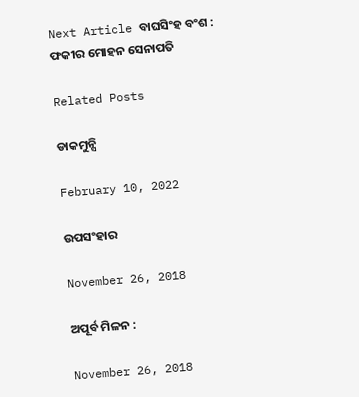Next Article ବାଘସିଂହ ବଂଶ :
ଫକୀର ମୋହନ ସେନାପତି

Related Posts

ଡାକମୁନ୍ସି

February 10, 2022

ଉପସଂହାର

November 26, 2018

ଅପୂର୍ବ ମିଳନ :

November 26, 2018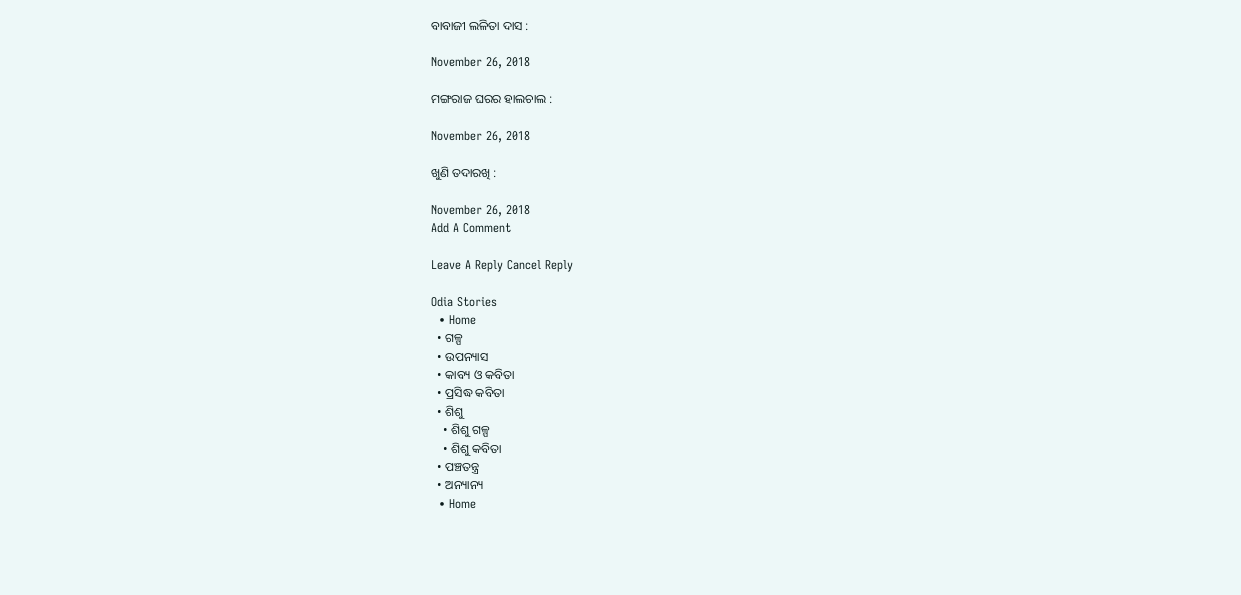ବାବାଜୀ ଲଳିତା ଦାସ :

November 26, 2018

ମଙ୍ଗରାଜ ଘରର ହାଲଚାଲ :

November 26, 2018

ଖୁଣି ତଦାରଖି :

November 26, 2018
Add A Comment

Leave A Reply Cancel Reply

Odia Stories
  • Home
  • ଗଳ୍ପ
  • ଉପନ୍ୟାସ
  • କାବ୍ୟ ଓ କବିତା
  • ପ୍ରସିଦ୍ଧ କବିତା
  • ଶିଶୁ
    • ଶିଶୁ ଗଳ୍ପ
    • ଶିଶୁ କବିତା
  • ପଞ୍ଚତନ୍ତ୍ର
  • ଅନ୍ୟାନ୍ୟ
  • Home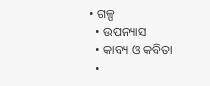• ଗଳ୍ପ
  • ଉପନ୍ୟାସ
  • କାବ୍ୟ ଓ କବିତା
  •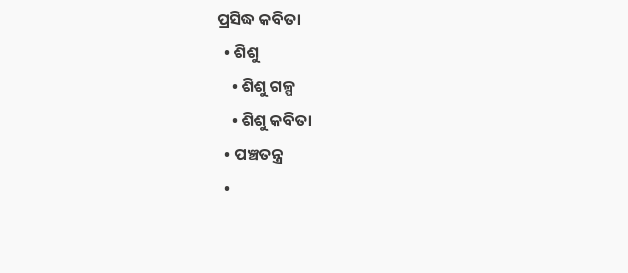ପ୍ରସିଦ୍ଧ କବିତା
  • ଶିଶୁ
    • ଶିଶୁ ଗଳ୍ପ
    • ଶିଶୁ କବିତା
  • ପଞ୍ଚତନ୍ତ୍ର
  •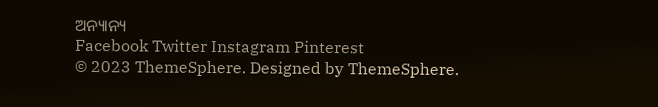ଅନ୍ୟାନ୍ୟ
Facebook Twitter Instagram Pinterest
© 2023 ThemeSphere. Designed by ThemeSphere.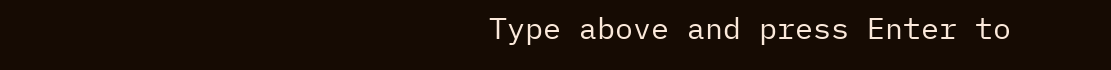Type above and press Enter to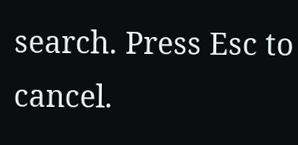search. Press Esc to cancel.